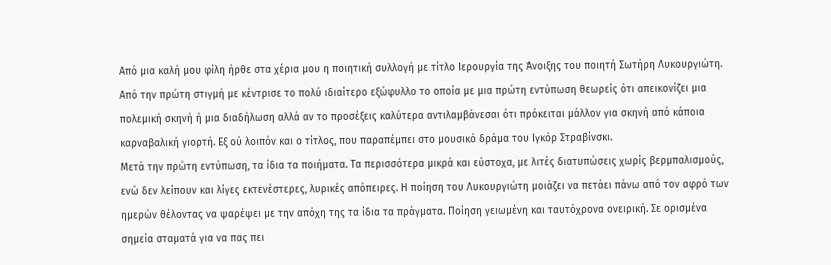Από μια καλή μου φίλη ήρθε στα χέρια μου η ποιητική συλλογή με τίτλο Ιερουργία της Άνοιξης του ποιητή Σωτήρη Λυκουργιώτη. Από την πρώτη στιγμή με κέντρισε το πολύ ιδιαίτερο εξώφυλλο το οποία με μια πρώτη εντύπωση θεωρείς ότι απεικονίζει μια πολεμική σκηνή ή μια διαδήλωση αλλά αν το προσέξεις καλύτερα αντιλαμβάνεσαι ότι πρόκειται μάλλον για σκηνή από κάποια καρναβαλική γιορτή. Εξ ού λοιπόν και ο τίτλος, που παραπέμπει στο μουσικό δράμα του Ιγκόρ Στραβίνσκι.
Μετά την πρώτη εντύπωση, τα ίδια τα ποιήματα. Τα περισσότερα μικρά και εύστοχα, με λιτές διατυπώσεις χωρίς βερμπαλισμούς, ενώ δεν λείπουν και λίγες εκτενέστερες, λυρικές απόπειρες. Η ποίηση του Λυκουργιώτη μοιάζει να πετάει πάνω από τον αφρό των ημερών θέλοντας να ψαρέψει με την απόχη της τα ίδια τα πράγματα. Ποίηση γειωμένη και ταυτόχρονα ονειρική. Σε ορισμένα σημεία σταματά για να πας πει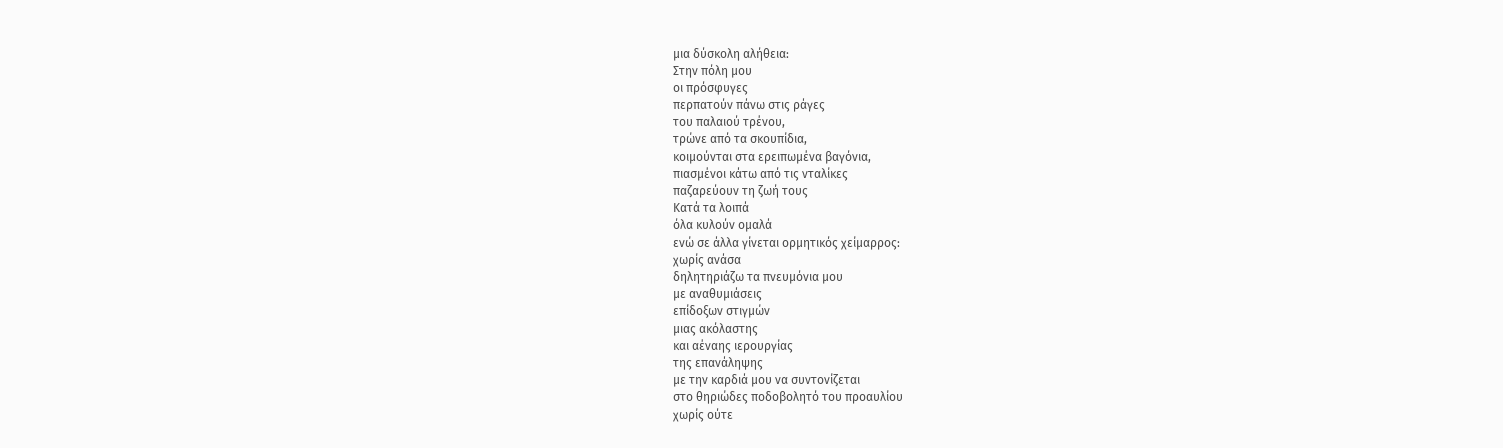μια δύσκολη αλήθεια:
Στην πόλη μου
οι πρόσφυγες
περπατούν πάνω στις ράγες
του παλαιού τρένου,
τρώνε από τα σκουπίδια,
κοιμούνται στα ερειπωμένα βαγόνια,
πιασμένοι κάτω από τις νταλίκες
παζαρεύουν τη ζωή τους
Κατά τα λοιπά
όλα κυλούν ομαλά
ενώ σε άλλα γίνεται ορμητικός χείμαρρος:
χωρίς ανάσα
δηλητηριάζω τα πνευμόνια μου
με αναθυμιάσεις
επίδοξων στιγμών
μιας ακόλαστης
και αέναης ιερουργίας
της επανάληψης
με την καρδιά μου να συντονίζεται
στο θηριώδες ποδοβολητό του προαυλίου
χωρίς ούτε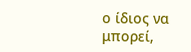ο ίδιος να μπορεί,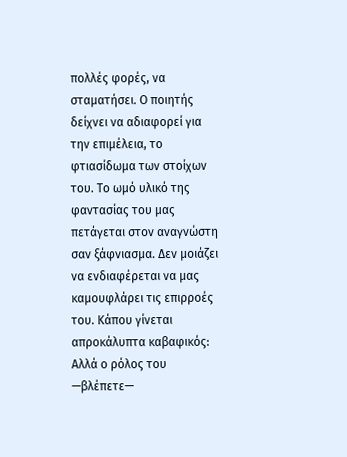πολλές φορές, να σταματήσει. Ο ποιητής δείχνει να αδιαφορεί για την επιμέλεια, το φτιασίδωμα των στοίχων του. Το ωμό υλικό της φαντασίας του μας πετάγεται στον αναγνώστη σαν ξάφνιασμα. Δεν μοιάζει να ενδιαφέρεται να μας καμουφλάρει τις επιρροές του. Κάπου γίνεται απροκάλυπτα καβαφικός:
Αλλά ο ρόλος του —βλέπετε—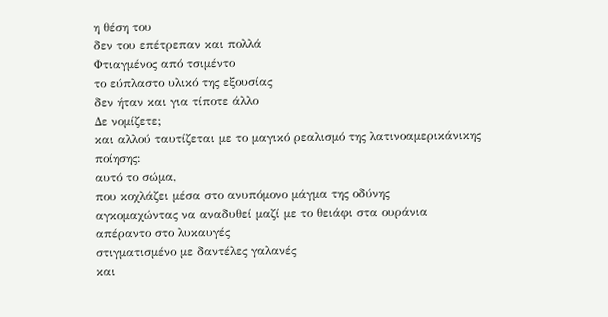η θέση του
δεν του επέτρεπαν και πολλά
Φτιαγμένος από τσιμέντο
το εύπλαστο υλικό της εξουσίας
δεν ήταν και για τίποτε άλλο
Δε νομίζετε;
και αλλού ταυτίζεται με το μαγικό ρεαλισμό της λατινοαμερικάνικης ποίησης:
αυτό το σώμα,
που κοχλάζει μέσα στο ανυπόμονο μάγμα της οδύνης
αγκομαχώντας να αναδυθεί μαζί με το θειάφι στα ουράνια
απέραντο στο λυκαυγές
στιγματισμένο με δαντέλες γαλανές
και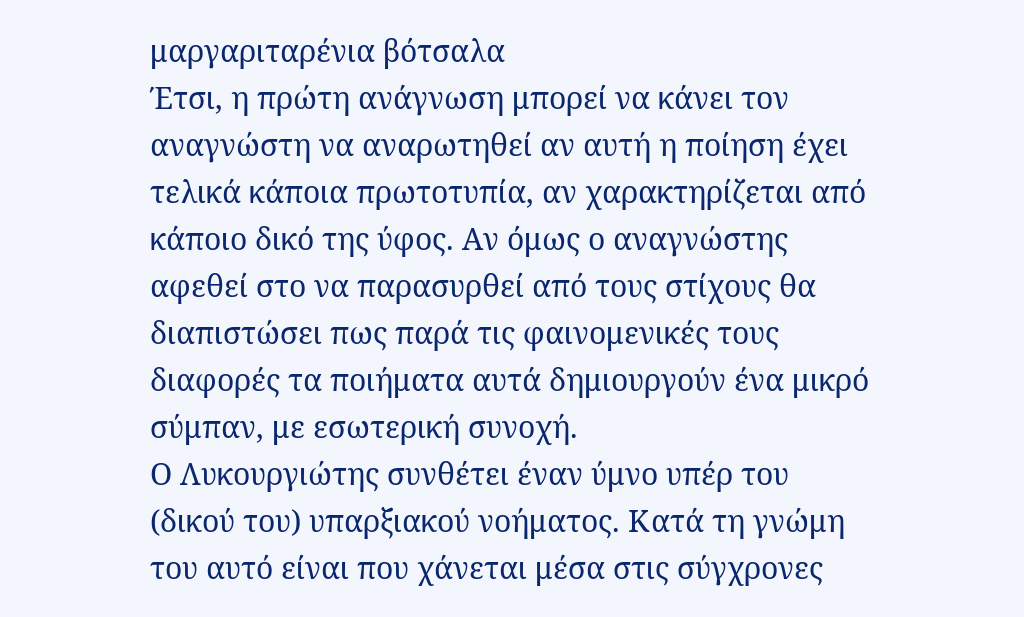μαργαριταρένια βότσαλα
Έτσι, η πρώτη ανάγνωση μπορεί να κάνει τον αναγνώστη να αναρωτηθεί αν αυτή η ποίηση έχει τελικά κάποια πρωτοτυπία, αν χαρακτηρίζεται από κάποιο δικό της ύφος. Αν όμως ο αναγνώστης αφεθεί στο να παρασυρθεί από τους στίχους θα διαπιστώσει πως παρά τις φαινομενικές τους διαφορές τα ποιήματα αυτά δημιουργούν ένα μικρό σύμπαν, με εσωτερική συνοχή.
Ο Λυκουργιώτης συνθέτει έναν ύμνο υπέρ του (δικού του) υπαρξιακού νοήματος. Κατά τη γνώμη του αυτό είναι που χάνεται μέσα στις σύγχρονες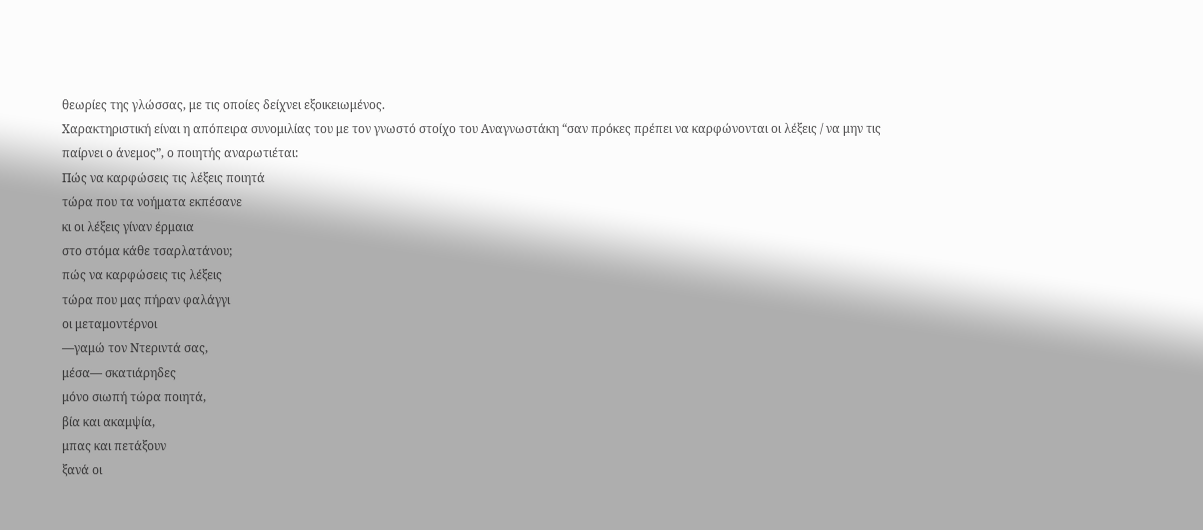θεωρίες της γλώσσας, με τις οποίες δείχνει εξοικειωμένος.
Χαρακτηριστική είναι η απόπειρα συνομιλίας του με τον γνωστό στοίχο του Αναγνωστάκη “σαν πρόκες πρέπει να καρφώνονται οι λέξεις / να μην τις παίρνει ο άνεμος”, ο ποιητής αναρωτιέται:
Πώς να καρφώσεις τις λέξεις ποιητά
τώρα που τα νοήματα εκπέσανε
κι οι λέξεις γίναν έρμαια
στο στόμα κάθε τσαρλατάνου;
πώς να καρφώσεις τις λέξεις
τώρα που μας πήραν φαλάγγι
οι μεταμοντέρνοι
—γαμώ τον Ντεριντά σας,
μέσα— σκατιάρηδες
μόνο σιωπή τώρα ποιητά,
βία και ακαμψία,
μπας και πετάξουν
ξανά οι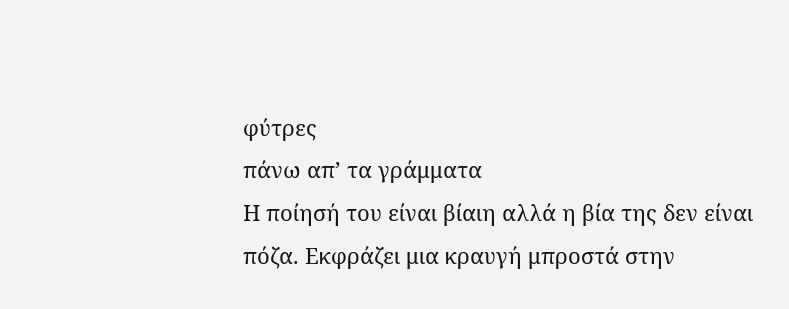φύτρες
πάνω απ’ τα γράμματα
Η ποίησή του είναι βίαιη αλλά η βία της δεν είναι πόζα. Εκφράζει μια κραυγή μπροστά στην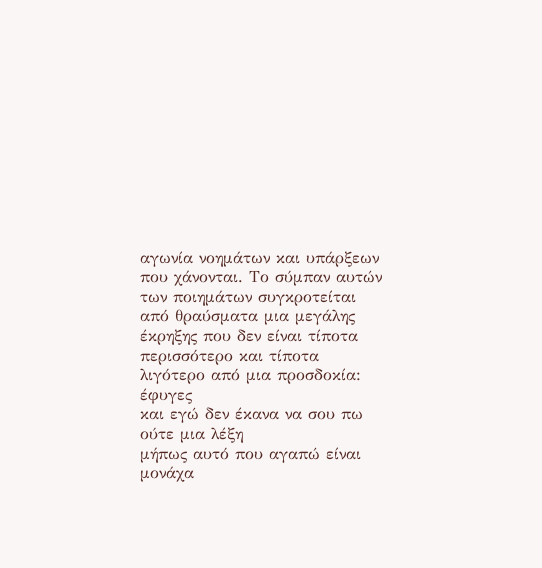αγωνία νοημάτων και υπάρξεων που χάνονται. Το σύμπαν αυτών των ποιημάτων συγκροτείται από θραύσματα μια μεγάλης έκρηξης που δεν είναι τίποτα περισσότερο και τίποτα λιγότερο από μια προσδοκία:
έφυγες
και εγώ δεν έκανα να σου πω ούτε μια λέξη
μήπως αυτό που αγαπώ είναι μονάχα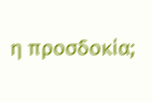η προσδοκία;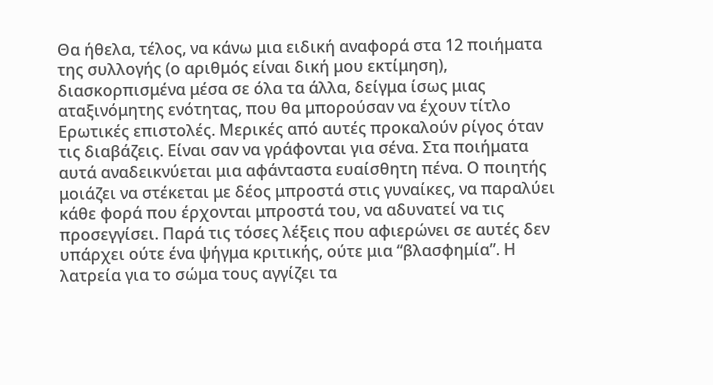Θα ήθελα, τέλος, να κάνω μια ειδική αναφορά στα 12 ποιήματα της συλλογής (ο αριθμός είναι δική μου εκτίμηση), διασκορπισμένα μέσα σε όλα τα άλλα, δείγμα ίσως μιας αταξινόμητης ενότητας, που θα μπορούσαν να έχουν τίτλο Ερωτικές επιστολές. Μερικές από αυτές προκαλούν ρίγος όταν τις διαβάζεις. Είναι σαν να γράφονται για σένα. Στα ποιήματα αυτά αναδεικνύεται μια αφάνταστα ευαίσθητη πένα. Ο ποιητής μοιάζει να στέκεται με δέος μπροστά στις γυναίκες, να παραλύει κάθε φορά που έρχονται μπροστά του, να αδυνατεί να τις προσεγγίσει. Παρά τις τόσες λέξεις που αφιερώνει σε αυτές δεν υπάρχει ούτε ένα ψήγμα κριτικής, ούτε μια “βλασφημία”. Η λατρεία για το σώμα τους αγγίζει τα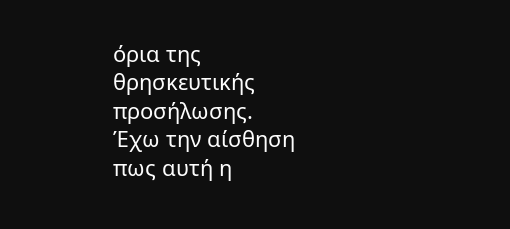όρια της θρησκευτικής προσήλωσης.
Έχω την αίσθηση πως αυτή η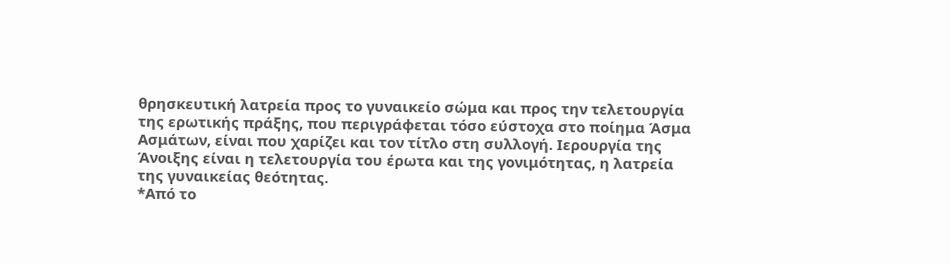θρησκευτική λατρεία προς το γυναικείο σώμα και προς την τελετουργία της ερωτικής πράξης, που περιγράφεται τόσο εύστοχα στο ποίημα Άσμα Ασμάτων, είναι που χαρίζει και τον τίτλο στη συλλογή. Ιερουργία της Άνοιξης είναι η τελετουργία του έρωτα και της γονιμότητας, η λατρεία της γυναικείας θεότητας.
*Από το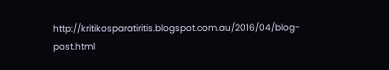http://kritikosparatiritis.blogspot.com.au/2016/04/blog-post.html